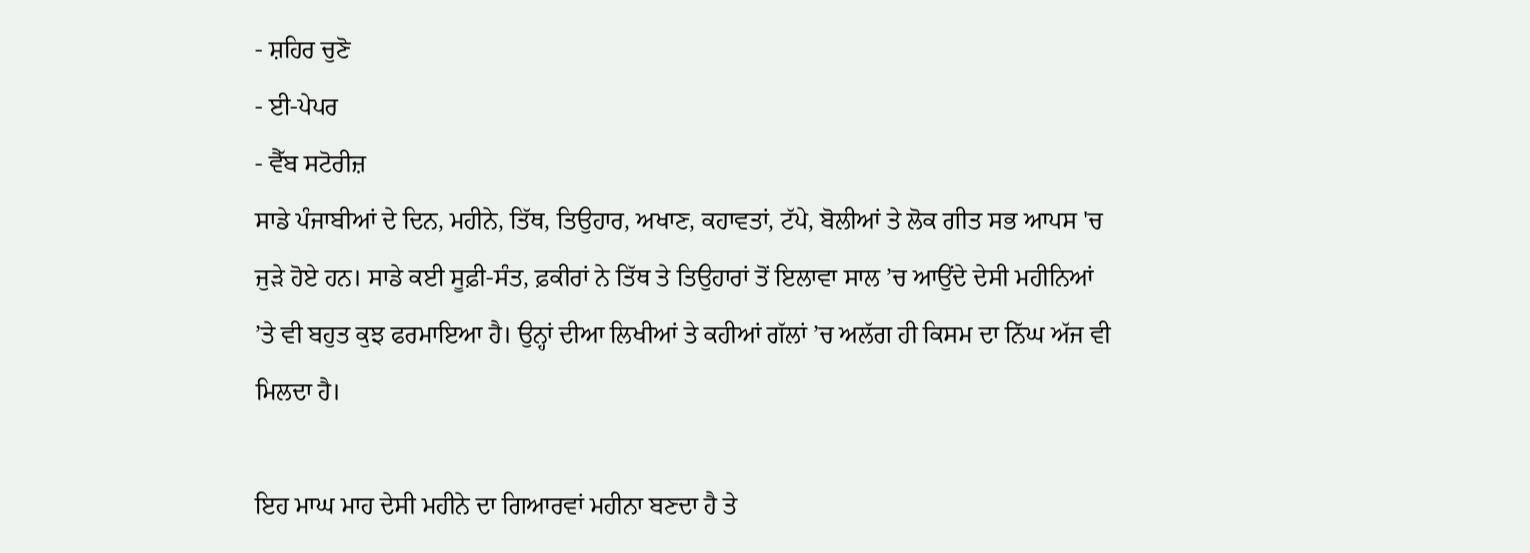- ਸ਼ਹਿਰ ਚੁਣੋ
- ਈ-ਪੇਪਰ
- ਵੈੱਬ ਸਟੋਰੀਜ਼
ਸਾਡੇ ਪੰਜਾਬੀਆਂ ਦੇ ਦਿਨ, ਮਹੀਨੇ, ਤਿੱਥ, ਤਿਉਹਾਰ, ਅਖਾਣ, ਕਹਾਵਤਾਂ, ਟੱਪੇ, ਬੋਲੀਆਂ ਤੇ ਲੋਕ ਗੀਤ ਸਭ ਆਪਸ 'ਚ ਜੁੜੇ ਹੋਏ ਹਨ। ਸਾਡੇ ਕਈ ਸੂਫ਼ੀ-ਸੰਤ, ਫ਼ਕੀਰਾਂ ਨੇ ਤਿੱਥ ਤੇ ਤਿਉਹਾਰਾਂ ਤੋਂ ਇਲਾਵਾ ਸਾਲ ’ਚ ਆਉਂਦੇ ਦੇਸੀ ਮਹੀਨਿਆਂ ’ਤੇ ਵੀ ਬਹੁਤ ਕੁਝ ਫਰਮਾਇਆ ਹੈ। ਉਨ੍ਹਾਂ ਦੀਆ ਲਿਖੀਆਂ ਤੇ ਕਹੀਆਂ ਗੱਲਾਂ ’ਚ ਅਲੱਗ ਹੀ ਕਿਸਮ ਦਾ ਨਿੱਘ ਅੱਜ ਵੀ ਮਿਲਦਾ ਹੈ।

ਇਹ ਮਾਘ ਮਾਹ ਦੇਸੀ ਮਹੀਨੇ ਦਾ ਗਿਆਰਵਾਂ ਮਹੀਨਾ ਬਣਦਾ ਹੈ ਤੇ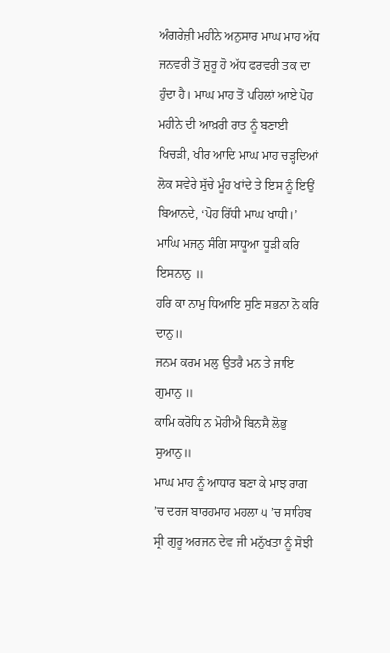ਅੰਗਰੇਜ਼ੀ ਮਹੀਨੇ ਅਨੁਸਾਰ ਮਾਘ ਮਾਹ ਅੱਧ ਜਨਵਰੀ ਤੋਂ ਸ਼ੁਰੂ ਹੋ ਅੱਧ ਫਰਵਰੀ ਤਕ ਦਾ ਹੁੰਦਾ ਹੈ। ਮਾਘ ਮਾਹ ਤੋਂ ਪਹਿਲਾਂ ਆਏ ਪੋਹ ਮਹੀਨੇ ਦੀ ਆਖ਼ਰੀ ਰਾਤ ਨੂੰ ਬਣਾਈ ਖਿਚੜੀ, ਖੀਰ ਆਦਿ ਮਾਘ ਮਾਹ ਚੜ੍ਹਦਿਆਂ ਲੋਕ ਸਵੇਰੇ ਸੁੱਚੇ ਮੂੰਹ ਖਾਂਦੇ ਤੇ ਇਸ ਨੂੰ ਇਉਂ ਬਿਆਨਦੇ, ‘ਪੋਹ ਰਿੱਧੀ ਮਾਘ ਖਾਧੀ।’
ਮਾਘਿ ਮਜਨੁ ਸੰਗਿ ਸਾਧੂਆ ਧੂੜੀ ਕਰਿ ਇਸਨਾਨੁ ॥
ਹਰਿ ਕਾ ਨਾਮੁ ਧਿਆਇ ਸੁਣਿ ਸਭਨਾ ਨੋ ਕਰਿ ਦਾਨੁ॥
ਜਨਮ ਕਰਮ ਮਲੁ ਉਤਰੈ ਮਨ ਤੇ ਜਾਇ ਗੁਮਾਨੁ ॥
ਕਾਮਿ ਕਰੋਧਿ ਨ ਮੋਹੀਐ ਬਿਨਸੈ ਲੋਭੁ ਸੁਆਨੁ॥
ਮਾਘ ਮਾਹ ਨੂੰ ਆਧਾਰ ਬਣਾ ਕੇ ਮਾਝ ਰਾਗ ’ਚ ਦਰਜ ਬਾਰਹਮਾਹ ਮਹਲਾ ੫ ’ਚ ਸਾਹਿਬ ਸ੍ਰੀ ਗੁਰੂ ਅਰਜਨ ਦੇਵ ਜੀ ਮਨੁੱਖਤਾ ਨੂੰ ਸੋਝੀ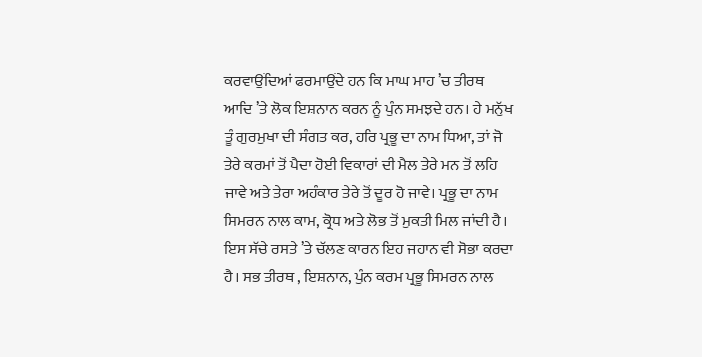ਕਰਵਾਉਂਦਿਆਂ ਫਰਮਾਉਂਦੇ ਹਨ ਕਿ ਮਾਘ ਮਾਹ ’ਚ ਤੀਰਥ ਆਦਿ ’ਤੇ ਲੋਕ ਇਸ਼ਨਾਨ ਕਰਨ ਨੂੰ ਪੁੰਨ ਸਮਝਦੇ ਹਨ। ਹੇ ਮਨੁੱਖ ਤੂੰ ਗੁਰਮੁਖਾ ਦੀ ਸੰਗਤ ਕਰ, ਹਰਿ ਪ੍ਰਭੂ ਦਾ ਨਾਮ ਧਿਆ, ਤਾਂ ਜੋ ਤੇਰੇ ਕਰਮਾਂ ਤੋਂ ਪੈਦਾ ਹੋਈ ਵਿਕਾਰਾਂ ਦੀ ਮੈਲ ਤੇਰੇ ਮਨ ਤੋਂ ਲਹਿ ਜਾਵੇ ਅਤੇ ਤੇਰਾ ਅਹੰਕਾਰ ਤੇਰੇ ਤੋਂ ਦੂਰ ਹੋ ਜਾਵੇ। ਪ੍ਰਭੂ ਦਾ ਨਾਮ ਸਿਮਰਨ ਨਾਲ ਕਾਮ, ਕ੍ਰੋਧ ਅਤੇ ਲੋਭ ਤੋਂ ਮੁਕਤੀ ਮਿਲ ਜਾਂਦੀ ਹੈ। ਇਸ ਸੱਚੇ ਰਸਤੇ ’ਤੇ ਚੱਲਣ ਕਾਰਨ ਇਹ ਜਹਾਨ ਵੀ ਸੋਭਾ ਕਰਦਾ ਹੈ। ਸਭ ਤੀਰਥ , ਇਸ਼ਨਾਨ, ਪੁੰਨ ਕਰਮ ਪ੍ਰਭੂ ਸਿਮਰਨ ਨਾਲ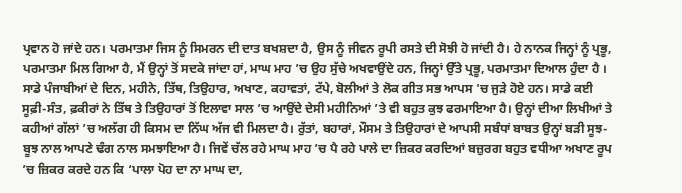ਪ੍ਰਵਾਨ ਹੋ ਜਾਂਦੇ ਹਨ। ਪਰਮਾਤਮਾ ਜਿਸ ਨੂੰ ਸਿਮਰਨ ਦੀ ਦਾਤ ਬਖਸ਼ਦਾ ਹੈ, ਉਸ ਨੂੰ ਜੀਵਨ ਰੂਪੀ ਰਸਤੇ ਦੀ ਸੋਝੀ ਹੋ ਜਾਂਦੀ ਹੈ। ਹੇ ਨਾਨਕ ਜਿਨ੍ਹਾਂ ਨੂੰ ਪ੍ਰਭੂ, ਪਰਮਾਤਮਾ ਮਿਲ ਗਿਆ ਹੈ, ਮੈਂ ਉਨ੍ਹਾਂ ਤੋਂ ਸਦਕੇ ਜਾਂਦਾ ਹਾਂ, ਮਾਘ ਮਾਹ ’ਚ ਉਹ ਸੁੱਚੇ ਅਖਵਾਉਂਦੇ ਹਨ, ਜਿਨ੍ਹਾਂ ਉੱਤੇ ਪ੍ਰਭੂ, ਪਰਮਾਤਮਾ ਦਿਆਲ ਹੁੰਦਾ ਹੈ ।
ਸਾਡੇ ਪੰਜਾਬੀਆਂ ਦੇ ਦਿਨ, ਮਹੀਨੇ, ਤਿੱਥ, ਤਿਉਹਾਰ, ਅਖਾਣ, ਕਹਾਵਤਾਂ, ਟੱਪੇ, ਬੋਲੀਆਂ ਤੇ ਲੋਕ ਗੀਤ ਸਭ ਆਪਸ 'ਚ ਜੁੜੇ ਹੋਏ ਹਨ। ਸਾਡੇ ਕਈ ਸੂਫ਼ੀ-ਸੰਤ, ਫ਼ਕੀਰਾਂ ਨੇ ਤਿੱਥ ਤੇ ਤਿਉਹਾਰਾਂ ਤੋਂ ਇਲਾਵਾ ਸਾਲ ’ਚ ਆਉਂਦੇ ਦੇਸੀ ਮਹੀਨਿਆਂ ’ਤੇ ਵੀ ਬਹੁਤ ਕੁਝ ਫਰਮਾਇਆ ਹੈ। ਉਨ੍ਹਾਂ ਦੀਆ ਲਿਖੀਆਂ ਤੇ ਕਹੀਆਂ ਗੱਲਾਂ ’ਚ ਅਲੱਗ ਹੀ ਕਿਸਮ ਦਾ ਨਿੱਘ ਅੱਜ ਵੀ ਮਿਲਦਾ ਹੈ। ਰੁੱਤਾਂ, ਬਹਾਰਾਂ, ਮੌਸਮ ਤੇ ਤਿਉਹਾਰਾਂ ਦੇ ਆਪਸੀ ਸਬੰਧਾਂ ਬਾਬਤ ਉਨ੍ਹਾਂ ਬੜੀ ਸੂਝ-ਬੂਝ ਨਾਲ ਆਪਣੇ ਢੰਗ ਨਾਲ ਸਮਝਾਇਆ ਹੈ। ਜਿਵੇਂ ਚੱਲ ਰਹੇ ਮਾਘ ਮਾਹ ’ਚ ਪੈ ਰਹੇ ਪਾਲੇ ਦਾ ਜ਼ਿਕਰ ਕਰਦਿਆਂ ਬਜ਼ੁਰਗ ਬਹੁਤ ਵਧੀਆ ਅਖਾਣ ਰੂਪ ’ਚ ਜ਼ਿਕਰ ਕਰਦੇ ਹਨ ਕਿ ‘ਪਾਲਾ ਪੋਹ ਦਾ ਨਾ ਮਾਘ ਦਾ,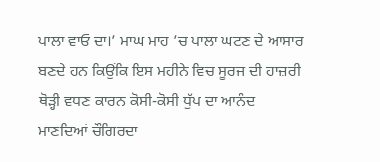ਪਾਲਾ ਵਾਓ ਦਾ।’ ਮਾਘ ਮਾਹ ’ਚ ਪਾਲਾ ਘਟਣ ਦੇ ਆਸਾਰ ਬਣਦੇ ਹਨ ਕਿਉਂਕਿ ਇਸ ਮਹੀਨੇ ਵਿਚ ਸੂਰਜ ਦੀ ਹਾਜ਼ਰੀ ਥੋੜ੍ਹੀ ਵਧਣ ਕਾਰਨ ਕੋਸੀ-ਕੋਸੀ ਧੁੱਪ ਦਾ ਆਨੰਦ ਮਾਣਦਿਆਂ ਚੌਗਿਰਦਾ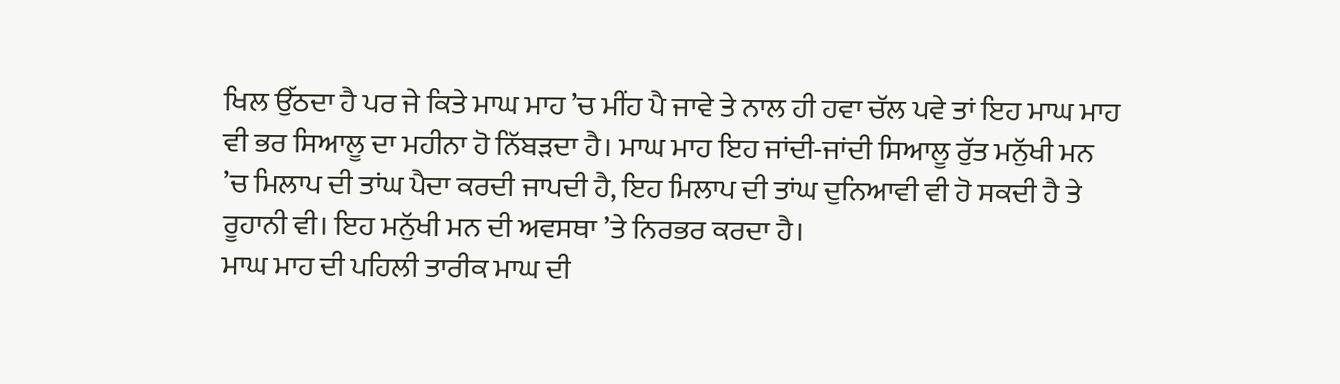ਖਿਲ ਉੱਠਦਾ ਹੈ ਪਰ ਜੇ ਕਿਤੇ ਮਾਘ ਮਾਹ ’ਚ ਮੀਂਹ ਪੈ ਜਾਵੇ ਤੇ ਨਾਲ ਹੀ ਹਵਾ ਚੱਲ ਪਵੇ ਤਾਂ ਇਹ ਮਾਘ ਮਾਹ ਵੀ ਭਰ ਸਿਆਲੂ ਦਾ ਮਹੀਨਾ ਹੋ ਨਿੱਬੜਦਾ ਹੈ। ਮਾਘ ਮਾਹ ਇਹ ਜਾਂਦੀ-ਜਾਂਦੀ ਸਿਆਲੂ ਰੁੱਤ ਮਨੁੱਖੀ ਮਨ ’ਚ ਮਿਲਾਪ ਦੀ ਤਾਂਘ ਪੈਦਾ ਕਰਦੀ ਜਾਪਦੀ ਹੈ, ਇਹ ਮਿਲਾਪ ਦੀ ਤਾਂਘ ਦੁਨਿਆਵੀ ਵੀ ਹੋ ਸਕਦੀ ਹੈ ਤੇ ਰੂਹਾਨੀ ਵੀ। ਇਹ ਮਨੁੱਖੀ ਮਨ ਦੀ ਅਵਸਥਾ ’ਤੇ ਨਿਰਭਰ ਕਰਦਾ ਹੈ।
ਮਾਘ ਮਾਹ ਦੀ ਪਹਿਲੀ ਤਾਰੀਕ ਮਾਘ ਦੀ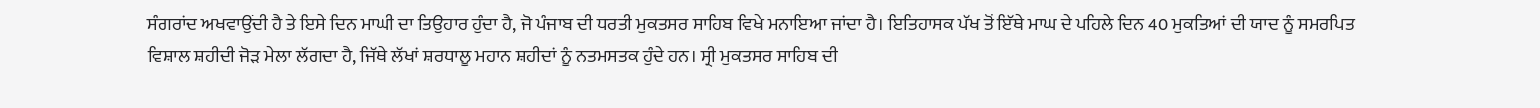ਸੰਗਰਾਂਦ ਅਖਵਾਉਂਦੀ ਹੈ ਤੇ ਇਸੇ ਦਿਨ ਮਾਘੀ ਦਾ ਤਿਉਹਾਰ ਹੁੰਦਾ ਹੈ, ਜੋ ਪੰਜਾਬ ਦੀ ਧਰਤੀ ਮੁਕਤਸਰ ਸਾਹਿਬ ਵਿਖੇ ਮਨਾਇਆ ਜਾਂਦਾ ਹੈ। ਇਤਿਹਾਸਕ ਪੱਖ ਤੋਂ ਇੱਥੇ ਮਾਘ ਦੇ ਪਹਿਲੇ ਦਿਨ 40 ਮੁਕਤਿਆਂ ਦੀ ਯਾਦ ਨੂੰ ਸਮਰਪਿਤ ਵਿਸ਼ਾਲ ਸ਼ਹੀਦੀ ਜੋੜ ਮੇਲਾ ਲੱਗਦਾ ਹੈ, ਜਿੱਥੇ ਲੱਖਾਂ ਸ਼ਰਧਾਲੂ ਮਹਾਨ ਸ਼ਹੀਦਾਂ ਨੂੰ ਨਤਮਸਤਕ ਹੁੰਦੇ ਹਨ। ਸ੍ਰੀ ਮੁਕਤਸਰ ਸਾਹਿਬ ਦੀ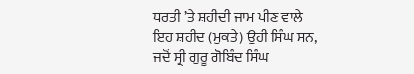ਧਰਤੀ ’ਤੇ ਸ਼ਹੀਦੀ ਜਾਮ ਪੀਣ ਵਾਲੇ ਇਹ ਸ਼ਹੀਦ (ਮੁਕਤੇ) ਉਹੀ ਸਿੰਘ ਸਨ, ਜਦੋਂ ਸ੍ਰੀ ਗੁਰੂ ਗੋਬਿੰਦ ਸਿੰਘ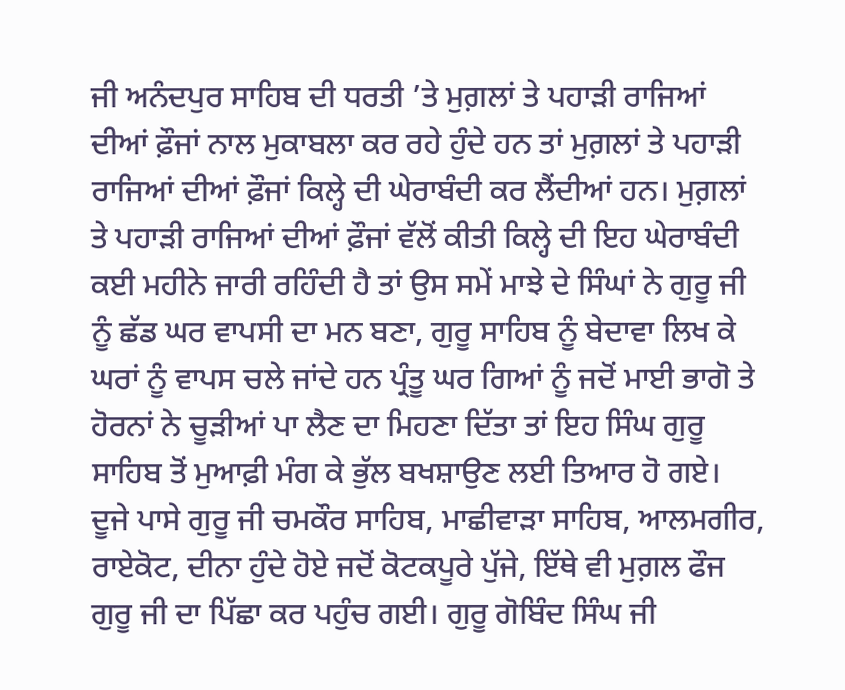ਜੀ ਅਨੰਦਪੁਰ ਸਾਹਿਬ ਦੀ ਧਰਤੀ ’ਤੇ ਮੁਗ਼ਲਾਂ ਤੇ ਪਹਾੜੀ ਰਾਜਿਆਂ ਦੀਆਂ ਫ਼ੌਜਾਂ ਨਾਲ ਮੁਕਾਬਲਾ ਕਰ ਰਹੇ ਹੁੰਦੇ ਹਨ ਤਾਂ ਮੁਗ਼ਲਾਂ ਤੇ ਪਹਾੜੀ ਰਾਜਿਆਂ ਦੀਆਂ ਫ਼ੌਜਾਂ ਕਿਲ੍ਹੇ ਦੀ ਘੇਰਾਬੰਦੀ ਕਰ ਲੈਂਦੀਆਂ ਹਨ। ਮੁਗ਼ਲਾਂ ਤੇ ਪਹਾੜੀ ਰਾਜਿਆਂ ਦੀਆਂ ਫ਼ੌਜਾਂ ਵੱਲੋਂ ਕੀਤੀ ਕਿਲ੍ਹੇ ਦੀ ਇਹ ਘੇਰਾਬੰਦੀ ਕਈ ਮਹੀਨੇ ਜਾਰੀ ਰਹਿੰਦੀ ਹੈ ਤਾਂ ਉਸ ਸਮੇਂ ਮਾਝੇ ਦੇ ਸਿੰਘਾਂ ਨੇ ਗੁਰੂ ਜੀ ਨੂੰ ਛੱਡ ਘਰ ਵਾਪਸੀ ਦਾ ਮਨ ਬਣਾ, ਗੁਰੂ ਸਾਹਿਬ ਨੂੰ ਬੇਦਾਵਾ ਲਿਖ ਕੇ ਘਰਾਂ ਨੂੰ ਵਾਪਸ ਚਲੇ ਜਾਂਦੇ ਹਨ ਪ੍ਰੰਤੂ ਘਰ ਗਿਆਂ ਨੂੰ ਜਦੋਂ ਮਾਈ ਭਾਗੋ ਤੇ ਹੋਰਨਾਂ ਨੇ ਚੂੜੀਆਂ ਪਾ ਲੈਣ ਦਾ ਮਿਹਣਾ ਦਿੱਤਾ ਤਾਂ ਇਹ ਸਿੰਘ ਗੁਰੂ ਸਾਹਿਬ ਤੋਂ ਮੁਆਫ਼ੀ ਮੰਗ ਕੇ ਭੁੱਲ ਬਖਸ਼ਾਉਣ ਲਈ ਤਿਆਰ ਹੋ ਗਏ। ਦੂਜੇ ਪਾਸੇ ਗੁਰੂ ਜੀ ਚਮਕੌਰ ਸਾਹਿਬ, ਮਾਛੀਵਾੜਾ ਸਾਹਿਬ, ਆਲਮਗੀਰ, ਰਾਏਕੋਟ, ਦੀਨਾ ਹੁੰਦੇ ਹੋਏ ਜਦੋਂ ਕੋਟਕਪੂਰੇ ਪੁੱਜੇ, ਇੱਥੇ ਵੀ ਮੁਗ਼ਲ ਫੌਜ ਗੁਰੂ ਜੀ ਦਾ ਪਿੱਛਾ ਕਰ ਪਹੁੰਚ ਗਈ। ਗੁਰੂ ਗੋਬਿੰਦ ਸਿੰਘ ਜੀ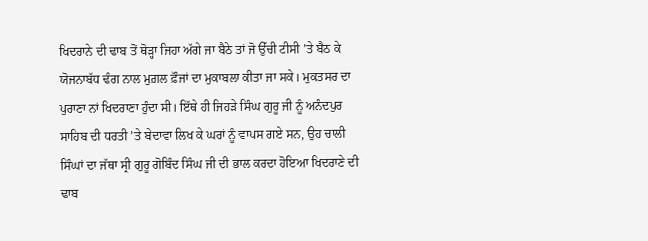ਖਿਦਰਾਨੇ ਦੀ ਢਾਬ ਤੋਂ ਥੋੜ੍ਹਾ ਜਿਹਾ ਅੱਗੇ ਜਾ ਬੈਠੇ ਤਾਂ ਜੋ ਉੱਚੀ ਟੀਸੀ ’ਤੇ ਬੈਠ ਕੇ ਯੋਜਨਾਬੱਧ ਢੰਗ ਨਾਲ ਮੁਗ਼ਲ ਫ਼ੌਜਾਂ ਦਾ ਮੁਕਾਬਲਾ ਕੀਤਾ ਜਾ ਸਕੇ। ਮੁਕਤਸਰ ਦਾ ਪੁਰਾਣਾ ਨਾਂ ਖਿਦਰਾਣਾ ਹੁੰਦਾ ਸੀ। ਇੱਥੇ ਹੀ ਜਿਹੜੇ ਸਿੰਘ ਗੁਰੂ ਜੀ ਨੂੰ ਅਨੰਦਪੁਰ ਸਾਹਿਬ ਦੀ ਧਰਤੀ ’ਤੇ ਬੇਦਾਵਾ ਲਿਖ ਕੇ ਘਰਾਂ ਨੂੰ ਵਾਪਸ ਗਏ ਸਨ, ਉਹ ਚਾਲੀ ਸਿੰਘਾਂ ਦਾ ਜੱਥਾ ਸ੍ਰੀ ਗੁਰੂ ਗੋਬਿੰਦ ਸਿੰਘ ਜੀ ਦੀ ਭਾਲ ਕਰਦਾ ਹੋਇਆ ਖਿਦਰਾਣੇ ਦੀ ਢਾਬ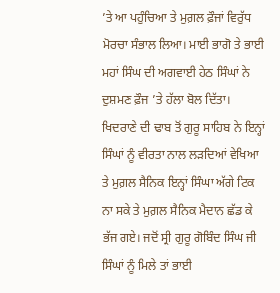’ਤੇ ਆ ਪਹੁੰਚਿਆ ਤੇ ਮੁਗ਼ਲ ਫ਼ੌਜਾਂ ਵਿਰੁੱਧ ਮੋਰਚਾ ਸੰਭਾਲ ਲਿਆ। ਮਾਈ ਭਾਗੋ ਤੇ ਭਾਈ ਮਹਾਂ ਸਿੰਘ ਦੀ ਅਗਵਾਈ ਹੇਠ ਸਿੰਘਾਂ ਨੇ ਦੁਸ਼ਮਣ ਫ਼ੌਜ ’ਤੇ ਹੱਲਾ ਬੋਲ ਦਿੱਤਾ। ਖਿਦਰਾਣੇ ਦੀ ਢਾਬ ਤੋਂ ਗੁਰੂ ਸਾਹਿਬ ਨੇ ਇਨ੍ਹਾਂ ਸਿੰਘਾਂ ਨੂੰ ਵੀਰਤਾ ਨਾਲ ਲੜਦਿਆਂ ਵੇਖਿਆ ਤੇ ਮੁਗ਼ਲ ਸੈਨਿਕ ਇਨ੍ਹਾਂ ਸਿੰਘਾ ਅੱਗੇ ਟਿਕ ਨਾ ਸਕੇ ਤੇ ਮੁਗ਼ਲ ਸੈਨਿਕ ਮੈਦਾਨ ਛੱਡ ਕੇ ਭੱਜ ਗਏ। ਜਦੋਂ ਸ੍ਰੀ ਗੁਰੂ ਗੋਬਿੰਦ ਸਿੰਘ ਜੀ ਸਿੰਘਾਂ ਨੂੰ ਮਿਲੇ ਤਾਂ ਭਾਈ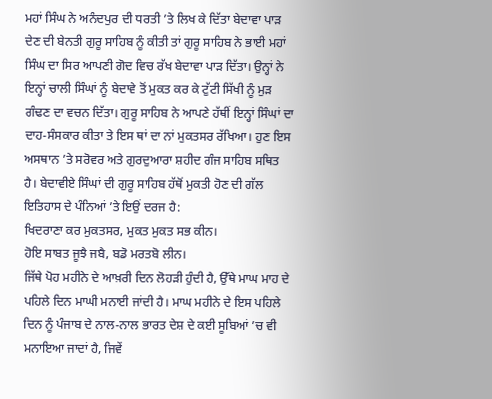ਮਹਾਂ ਸਿੰਘ ਨੇ ਅਨੰਦਪੁਰ ਦੀ ਧਰਤੀ ’ਤੇ ਲਿਖ ਕੇ ਦਿੱਤਾ ਬੇਦਾਵਾ ਪਾੜ ਦੇਣ ਦੀ ਬੇਨਤੀ ਗੁਰੂ ਸਾਹਿਬ ਨੂੰ ਕੀਤੀ ਤਾਂ ਗੁਰੂ ਸਾਹਿਬ ਨੇ ਭਾਈ ਮਹਾਂ ਸਿੰਘ ਦਾ ਸਿਰ ਆਪਣੀ ਗੋਦ ਵਿਚ ਰੱਖ ਬੇਦਾਵਾ ਪਾੜ ਦਿੱਤਾ। ਉਨ੍ਹਾਂ ਨੇ ਇਨ੍ਹਾਂ ਚਾਲੀ ਸਿੰਘਾਂ ਨੂੰ ਬੇਦਾਵੇ ਤੋਂ ਮੁਕਤ ਕਰ ਕੇ ਟੁੱਟੀ ਸਿੱਖੀ ਨੂੰ ਮੁੜ ਗੰਢਣ ਦਾ ਵਚਨ ਦਿੱਤਾ। ਗੁਰੂ ਸਾਹਿਬ ਨੇ ਆਪਣੇ ਹੱਥੀਂ ਇਨ੍ਹਾਂ ਸਿੰਘਾਂ ਦਾ ਦਾਹ-ਸੰਸਕਾਰ ਕੀਤਾ ਤੇ ਇਸ ਥਾਂ ਦਾ ਨਾਂ ਮੁਕਤਸਰ ਰੱਖਿਆ। ਹੁਣ ਇਸ ਅਸਥਾਨ ’ਤੇ ਸਰੋਵਰ ਅਤੇ ਗੁਰਦੁਆਰਾ ਸ਼ਹੀਦ ਗੰਜ ਸਾਹਿਬ ਸਥਿਤ ਹੈ। ਬੇਦਾਵੀਏ ਸਿੰਘਾਂ ਦੀ ਗੁਰੂ ਸਾਹਿਬ ਹੱਥੋਂ ਮੁਕਤੀ ਹੋਣ ਦੀ ਗੱਲ ਇਤਿਹਾਸ ਦੇ ਪੰਨਿਆਂ ’ਤੇ ਇਉਂ ਦਰਜ ਹੈ:
ਖਿਦਰਾਣਾ ਕਰ ਮੁਕਤਸਰ, ਮੁਕਤ ਮੁਕਤ ਸਭ ਕੀਨ।
ਹੋਇ ਸਾਬਤ ਜੂਝੈ ਜਬੈ, ਬਡੋ ਮਰਤਬੋ ਲੀਨ।
ਜਿੱਥੇ ਪੋਹ ਮਹੀਨੇ ਦੇ ਆਖ਼ਰੀ ਦਿਨ ਲੋਹੜੀ ਹੁੰਦੀ ਹੈ, ਉੱਥੇ ਮਾਘ ਮਾਹ ਦੇ ਪਹਿਲੇ ਦਿਨ ਮਾਘੀ ਮਨਾਈ ਜਾਂਦੀ ਹੈ। ਮਾਘ ਮਹੀਨੇ ਦੇ ਇਸ ਪਹਿਲੇ ਦਿਨ ਨੂੰ ਪੰਜਾਬ ਦੇ ਨਾਲ-ਨਾਲ ਭਾਰਤ ਦੇਸ਼ ਦੇ ਕਈ ਸੂਬਿਆਂ ’ਚ ਵੀ ਮਨਾਇਆ ਜਾਦਾਂ ਹੈ, ਜਿਵੇਂ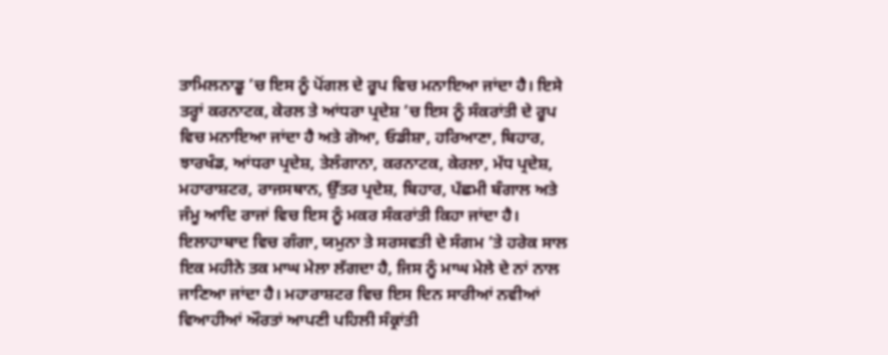ਤਾਮਿਲਨਾਡੂ ’ਚ ਇਸ ਨੂੰ ਪੋਂਗਲ ਦੇ ਰੂਪ ਵਿਚ ਮਨਾਇਆ ਜਾਂਦਾ ਹੈ। ਇਸੇ ਤਰ੍ਹਾਂ ਕਰਨਾਟਕ, ਕੇਰਲ ਤੇ ਆਂਧਰਾ ਪ੍ਰਦੇਸ਼ ’ਚ ਇਸ ਨੂੰ ਸੰਕਰਾਂਤੀ ਦੇ ਰੂਪ ਵਿਚ ਮਨਾਇਆ ਜਾਂਦਾ ਹੈ ਅਤੇ ਗੋਆ, ਓਡੀਸ਼ਾ, ਹਰਿਆਣਾ, ਬਿਹਾਰ, ਝਾਰਖੰਡ, ਆਂਧਰਾ ਪ੍ਰਦੇਸ਼, ਤੇਲੰਗਾਨਾ, ਕਰਨਾਟਕ, ਕੇਰਲਾ, ਮੱਧ ਪ੍ਰਦੇਸ਼, ਮਹਾਰਾਸ਼ਟਰ, ਰਾਜਸਥਾਨ, ਉੱਤਰ ਪ੍ਰਦੇਸ਼, ਬਿਹਾਰ, ਪੱਛਮੀ ਬੰਗਾਲ ਅਤੇ ਜੰਮੂ ਆਦਿ ਰਾਜਾਂ ਵਿਚ ਇਸ ਨੂੰ ਮਕਰ ਸੰਕਰਾਂਤੀ ਕਿਹਾ ਜਾਂਦਾ ਹੈ। ਇਲਾਹਾਬਾਦ ਵਿਚ ਗੰਗਾ, ਯਮੁਨਾ ਤੇ ਸਰਸਵਤੀ ਦੇ ਸੰਗਮ ’ਤੇ ਹਰੇਕ ਸਾਲ ਇਕ ਮਹੀਨੇ ਤਕ ਮਾਘ ਮੇਲਾ ਲੱਗਦਾ ਹੈ, ਜਿਸ ਨੂੰ ਮਾਘ ਮੇਲੇ ਦੇ ਨਾਂ ਨਾਲ ਜਾਣਿਆ ਜਾਂਦਾ ਹੈ। ਮਹਾਰਾਸ਼ਟਰ ਵਿਚ ਇਸ ਦਿਨ ਸਾਰੀਆਂ ਨਵੀਆਂ ਵਿਆਹੀਆਂ ਔਰਤਾਂ ਆਪਣੀ ਪਹਿਲੀ ਸੰਕ੍ਰਾਂਤੀ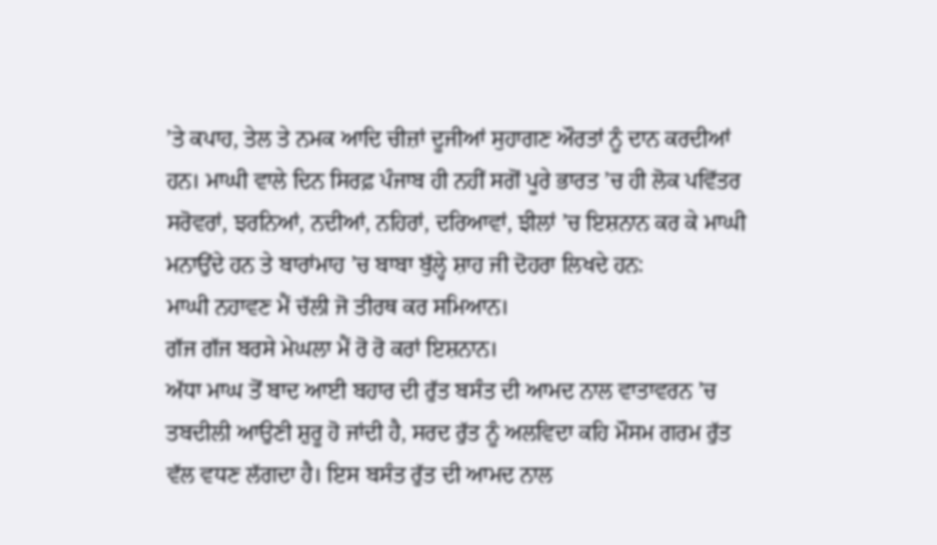’ਤੇ ਕਪਾਹ, ਤੇਲ ਤੇ ਨਮਕ ਆਦਿ ਚੀਜ਼ਾਂ ਦੂਜੀਆਂ ਸੁਹਾਗਣ ਔਰਤਾਂ ਨੂੰ ਦਾਨ ਕਰਦੀਆਂ ਹਨ। ਮਾਘੀ ਵਾਲੇ ਦਿਨ ਸਿਰਫ਼ ਪੰਜਾਬ ਹੀ ਨਹੀਂ ਸਗੋਂ ਪੂਰੇ ਭਾਰਤ ’ਚ ਹੀ ਲੋਕ ਪਵਿੱਤਰ ਸਰੋਵਰਾਂ, ਝਰਨਿਆਂ, ਨਦੀਆਂ, ਨਹਿਰਾਂ, ਦਰਿਆਵਾਂ, ਝੀਲਾਂ ’ਚ ਇਸ਼ਨਾਨ ਕਰ ਕੇ ਮਾਘੀ ਮਨਾਉਂਦੇ ਹਨ ਤੇ ਬਾਰਾਂਮਾਹ ’ਚ ਬਾਬਾ ਬੁੱਲ੍ਹੇ ਸ਼ਾਹ ਜੀ ਦੋਹਰਾ ਲਿਖਦੇ ਹਨ:
ਮਾਘੀ ਨਹਾਵਣ ਮੈਂ ਚੱਲੀ ਜੋ ਤੀਰਥ ਕਰ ਸਮਿਆਨ।
ਗੱਜ ਗੱਜ ਬਰਸੇ ਮੇਘਲਾ ਮੈਂ ਰੋ ਰੋ ਕਰਾਂ ਇਸ਼ਨਾਨ।
ਅੱਧਾ ਮਾਘ ਤੋਂ ਬਾਦ ਆਈ ਬਹਾਰ ਦੀ ਰੁੱਤ ਬਸੰਤ ਦੀ ਆਮਦ ਨਾਲ ਵਾਤਾਵਰਨ ’ਚ ਤਬਦੀਲੀ ਆਉਣੀ ਸ਼ੁਰੂ ਹੋ ਜਾਂਦੀ ਹੈ, ਸਰਦ ਰੁੱਤ ਨੂੰ ਅਲਵਿਦਾ ਕਹਿ ਮੌਸਮ ਗਰਮ ਰੁੱਤ ਵੱਲ ਵਧਣ ਲੱਗਦਾ ਹੈ। ਇਸ ਬਸੰਤ ਰੁੱਤ ਦੀ ਆਮਦ ਨਾਲ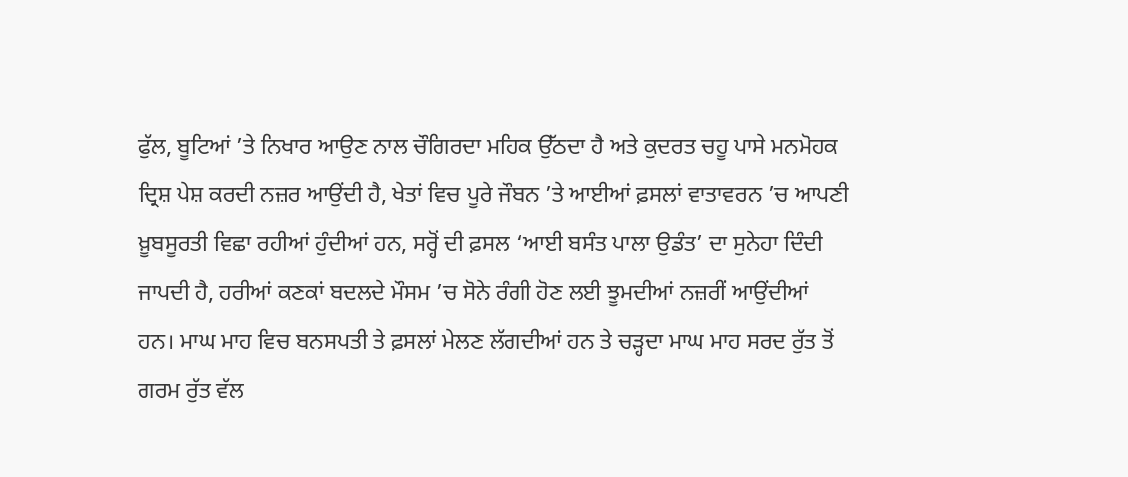ਫੁੱਲ, ਬੂਟਿਆਂ ’ਤੇ ਨਿਖਾਰ ਆਉਣ ਨਾਲ ਚੌਗਿਰਦਾ ਮਹਿਕ ਉੱਠਦਾ ਹੈ ਅਤੇ ਕੁਦਰਤ ਚਹੂ ਪਾਸੇ ਮਨਮੋਹਕ ਦ੍ਰਿਸ਼ ਪੇਸ਼ ਕਰਦੀ ਨਜ਼ਰ ਆਉਂਦੀ ਹੈ, ਖੇਤਾਂ ਵਿਚ ਪੂਰੇ ਜੌਬਨ ’ਤੇ ਆਈਆਂ ਫ਼ਸਲਾਂ ਵਾਤਾਵਰਨ ’ਚ ਆਪਣੀ ਖ਼ੂਬਸੂਰਤੀ ਵਿਛਾ ਰਹੀਆਂ ਹੁੰਦੀਆਂ ਹਨ, ਸਰ੍ਹੋਂ ਦੀ ਫ਼ਸਲ ‘ਆਈ ਬਸੰਤ ਪਾਲਾ ਉਡੰਤ’ ਦਾ ਸੁਨੇਹਾ ਦਿੰਦੀ ਜਾਪਦੀ ਹੈ, ਹਰੀਆਂ ਕਣਕਾਂ ਬਦਲਦੇ ਮੌਸਮ ’ਚ ਸੋਨੇ ਰੰਗੀ ਹੋਣ ਲਈ ਝੂਮਦੀਆਂ ਨਜ਼ਰੀਂ ਆਉਂਦੀਆਂ ਹਨ। ਮਾਘ ਮਾਹ ਵਿਚ ਬਨਸਪਤੀ ਤੇ ਫ਼ਸਲਾਂ ਮੇਲਣ ਲੱਗਦੀਆਂ ਹਨ ਤੇ ਚੜ੍ਹਦਾ ਮਾਘ ਮਾਹ ਸਰਦ ਰੁੱਤ ਤੋਂ ਗਰਮ ਰੁੱਤ ਵੱਲ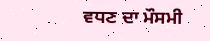ਵਧਣ ਦਾ ਮੌਸਮੀ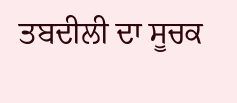ਤਬਦੀਲੀ ਦਾ ਸੂਚਕ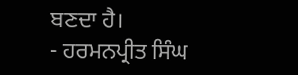ਬਣਦਾ ਹੈ।
- ਹਰਮਨਪ੍ਰੀਤ ਸਿੰਘ